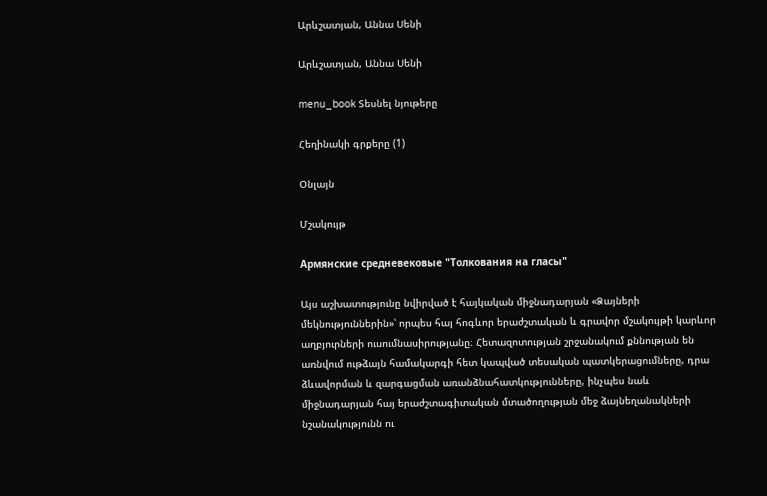Արևշատյան, Աննա Սենի

Արևշատյան, Աննա Սենի

menu_book Տեսնել նյութերը

Հեղինակի գրքերը (1)

Օնլայն

Մշակույթ

Армянские средневековые "Толкования на гласы"

Այս աշխատությունը նվիրված է հայկական միջնադարյան «Ձայների մեկնություններին»՝ որպես հայ հոգևոր երաժշտական և գրավոր մշակույթի կարևոր աղբյուրների ուսումնասիրությանը։ Հետազոտության շրջանակում քննության են առնվում ութձայն համակարգի հետ կապված տեսական պատկերացումները, դրա ձևավորման և զարգացման առանձնահատկությունները, ինչպես նաև միջնադարյան հայ երաժշտագիտական մտածողության մեջ ձայնեղանակների նշանակությունն ու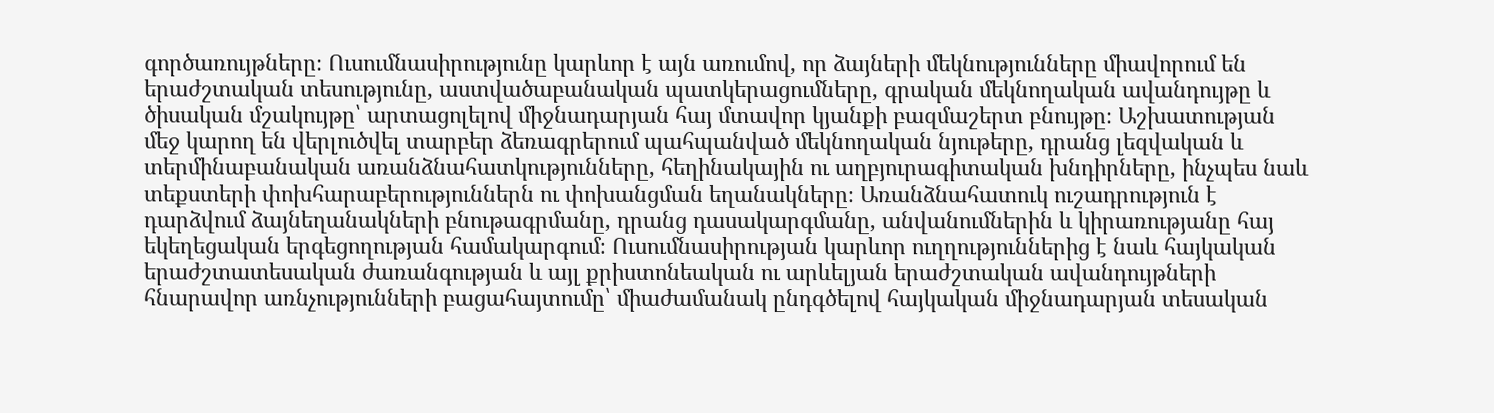գործառույթները։ Ուսումնասիրությունը կարևոր է այն առումով, որ ձայների մեկնությունները միավորում են երաժշտական տեսությունը, աստվածաբանական պատկերացումները, գրական մեկնողական ավանդույթը և ծիսական մշակույթը՝ արտացոլելով միջնադարյան հայ մտավոր կյանքի բազմաշերտ բնույթը։ Աշխատության մեջ կարող են վերլուծվել տարբեր ձեռագրերում պահպանված մեկնողական նյութերը, դրանց լեզվական և տերմինաբանական առանձնահատկությունները, հեղինակային ու աղբյուրագիտական խնդիրները, ինչպես նաև տեքստերի փոխհարաբերություններն ու փոխանցման եղանակները։ Առանձնահատուկ ուշադրություն է դարձվում ձայնեղանակների բնութագրմանը, դրանց դասակարգմանը, անվանումներին և կիրառությանը հայ եկեղեցական երգեցողության համակարգում։ Ուսումնասիրության կարևոր ուղղություններից է նաև հայկական երաժշտատեսական ժառանգության և այլ քրիստոնեական ու արևելյան երաժշտական ավանդույթների հնարավոր առնչությունների բացահայտումը՝ միաժամանակ ընդգծելով հայկական միջնադարյան տեսական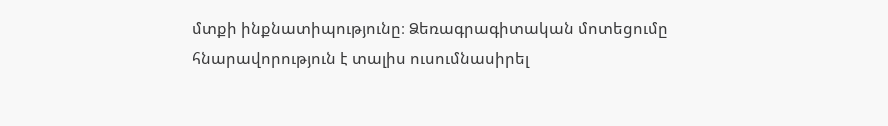մտքի ինքնատիպությունը։ Ձեռագրագիտական մոտեցումը հնարավորություն է տալիս ուսումնասիրել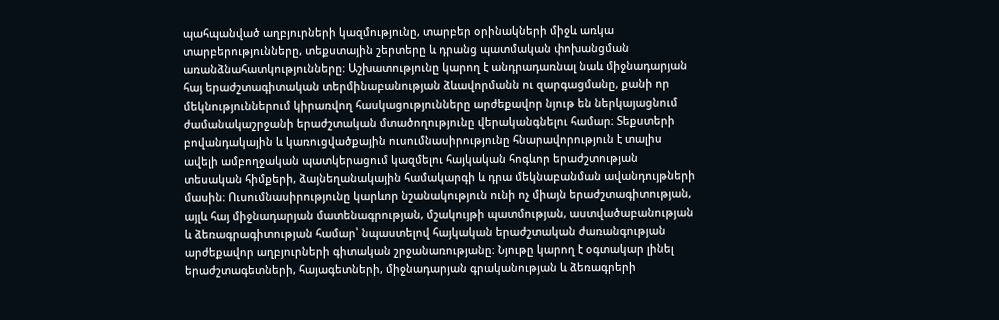պահպանված աղբյուրների կազմությունը, տարբեր օրինակների միջև առկա տարբերությունները, տեքստային շերտերը և դրանց պատմական փոխանցման առանձնահատկությունները։ Աշխատությունը կարող է անդրադառնալ նաև միջնադարյան հայ երաժշտագիտական տերմինաբանության ձևավորմանն ու զարգացմանը, քանի որ մեկնություններում կիրառվող հասկացությունները արժեքավոր նյութ են ներկայացնում ժամանակաշրջանի երաժշտական մտածողությունը վերականգնելու համար։ Տեքստերի բովանդակային և կառուցվածքային ուսումնասիրությունը հնարավորություն է տալիս ավելի ամբողջական պատկերացում կազմելու հայկական հոգևոր երաժշտության տեսական հիմքերի, ձայնեղանակային համակարգի և դրա մեկնաբանման ավանդույթների մասին։ Ուսումնասիրությունը կարևոր նշանակություն ունի ոչ միայն երաժշտագիտության, այլև հայ միջնադարյան մատենագրության, մշակույթի պատմության, աստվածաբանության և ձեռագրագիտության համար՝ նպաստելով հայկական երաժշտական ժառանգության արժեքավոր աղբյուրների գիտական շրջանառությանը։ Նյութը կարող է օգտակար լինել երաժշտագետների, հայագետների, միջնադարյան գրականության և ձեռագրերի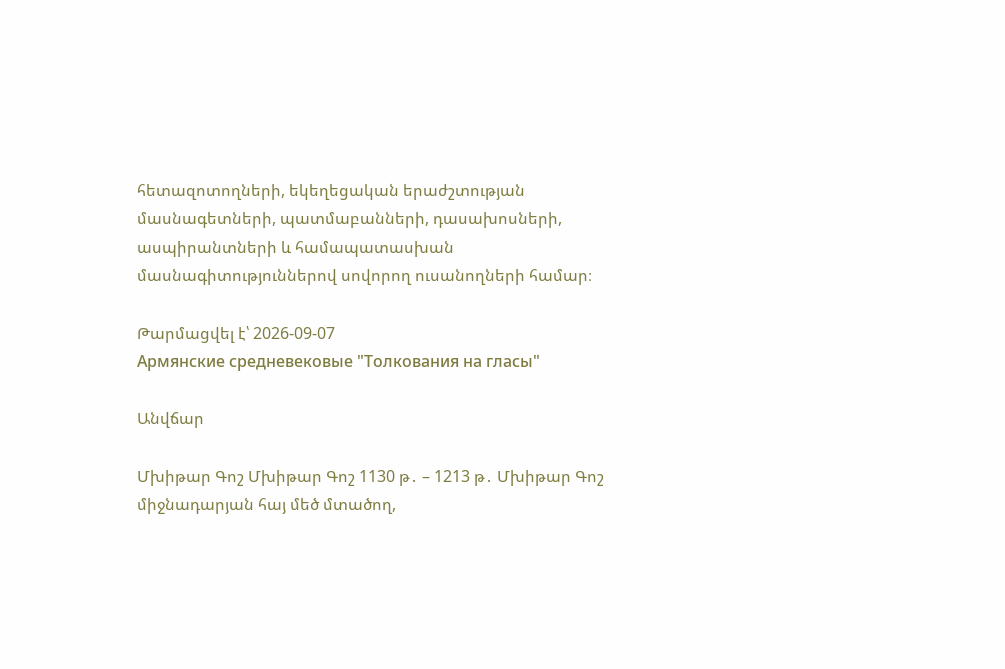հետազոտողների, եկեղեցական երաժշտության մասնագետների, պատմաբանների, դասախոսների, ասպիրանտների և համապատասխան մասնագիտություններով սովորող ուսանողների համար։

Թարմացվել է՝ 2026-09-07
Армянские средневековые "Толкования на гласы"

Անվճար

Մխիթար Գոշ Մխիթար Գոշ 1130 թ․ – 1213 թ․ Մխիթար Գոշ միջնադարյան հայ մեծ մտածող,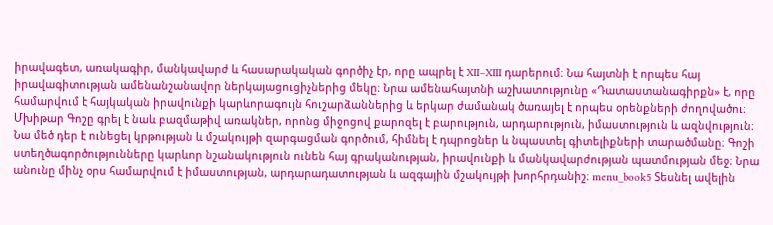իրավագետ, առակագիր, մանկավարժ և հասարակական գործիչ էր, որը ապրել է XII–XIII դարերում։ Նա հայտնի է որպես հայ իրավագիտության ամենանշանավոր ներկայացուցիչներից մեկը։ Նրա ամենահայտնի աշխատությունը «Դատաստանագիրքն» է, որը համարվում է հայկական իրավունքի կարևորագույն հուշարձաններից և երկար ժամանակ ծառայել է որպես օրենքների ժողովածու։ Մխիթար Գոշը գրել է նաև բազմաթիվ առակներ, որոնց միջոցով քարոզել է բարություն, արդարություն, իմաստություն և ազնվություն։ Նա մեծ դեր է ունեցել կրթության և մշակույթի զարգացման գործում, հիմնել է դպրոցներ և նպաստել գիտելիքների տարածմանը։ Գոշի ստեղծագործությունները կարևոր նշանակություն ունեն հայ գրականության, իրավունքի և մանկավարժության պատմության մեջ։ Նրա անունը մինչ օրս համարվում է իմաստության, արդարադատության և ազգային մշակույթի խորհրդանիշ։ menu_book5 Տեսնել ավելին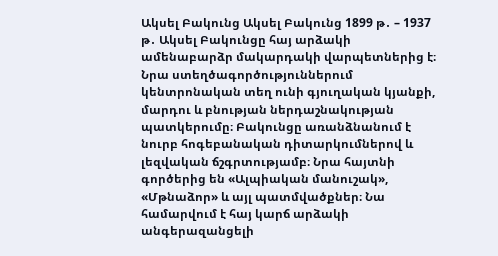Ակսել Բակունց Ակսել Բակունց 1899 թ․ – 1937 թ․ Ակսել Բակունցը հայ արձակի ամենաբարձր մակարդակի վարպետներից է։ Նրա ստեղծագործություններում կենտրոնական տեղ ունի գյուղական կյանքի, մարդու և բնության ներդաշնակության պատկերումը։ Բակունցը առանձնանում է նուրբ հոգեբանական դիտարկումներով և լեզվական ճշգրտությամբ։ Նրա հայտնի գործերից են «Ալպիական մանուշակ», «Մթնաձոր» և այլ պատմվածքներ։ Նա համարվում է հայ կարճ արձակի անգերազանցելի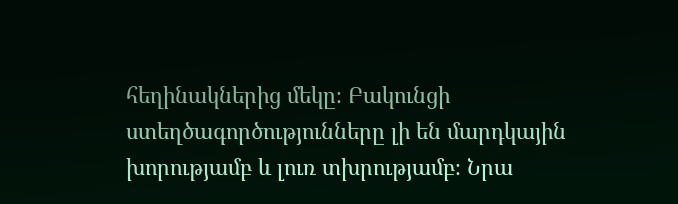հեղինակներից մեկը։ Բակունցի ստեղծագործությունները լի են մարդկային խորությամբ և լուռ տխրությամբ։ Նրա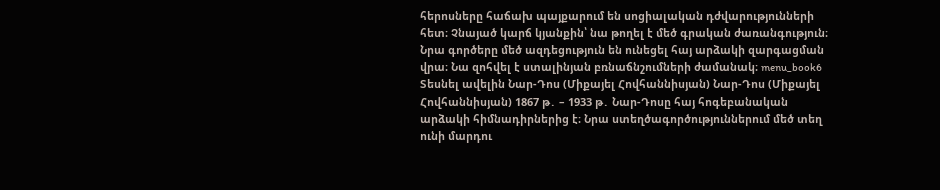հերոսները հաճախ պայքարում են սոցիալական դժվարությունների հետ։ Չնայած կարճ կյանքին՝ նա թողել է մեծ գրական ժառանգություն։ Նրա գործերը մեծ ազդեցություն են ունեցել հայ արձակի զարգացման վրա։ Նա զոհվել է ստալինյան բռնաճնշումների ժամանակ։ menu_book6 Տեսնել ավելին Նար-Դոս (Միքայել Հովհաննիսյան) Նար-Դոս (Միքայել Հովհաննիսյան) 1867 թ․ – 1933 թ․ Նար-Դոսը հայ հոգեբանական արձակի հիմնադիրներից է։ Նրա ստեղծագործություններում մեծ տեղ ունի մարդու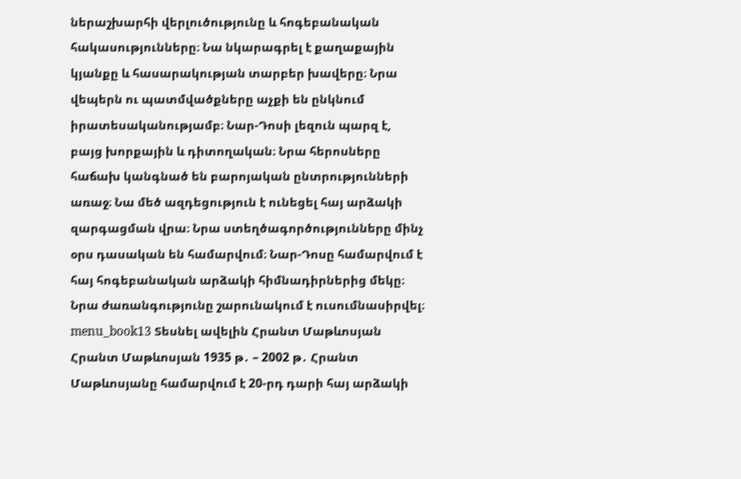ներաշխարհի վերլուծությունը և հոգեբանական հակասությունները։ Նա նկարագրել է քաղաքային կյանքը և հասարակության տարբեր խավերը։ Նրա վեպերն ու պատմվածքները աչքի են ընկնում իրատեսականությամբ։ Նար-Դոսի լեզուն պարզ է, բայց խորքային և դիտողական։ Նրա հերոսները հաճախ կանգնած են բարոյական ընտրությունների առաջ։ Նա մեծ ազդեցություն է ունեցել հայ արձակի զարգացման վրա։ Նրա ստեղծագործությունները մինչ օրս դասական են համարվում։ Նար-Դոսը համարվում է հայ հոգեբանական արձակի հիմնադիրներից մեկը։ Նրա ժառանգությունը շարունակում է ուսումնասիրվել։ menu_book13 Տեսնել ավելին Հրանտ Մաթևոսյան Հրանտ Մաթևոսյան 1935 թ․ – 2002 թ․ Հրանտ Մաթևոսյանը համարվում է 20-րդ դարի հայ արձակի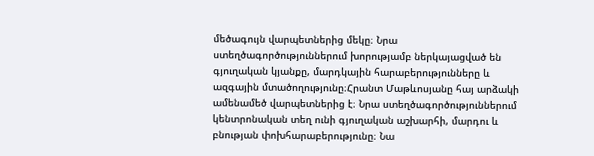մեծագույն վարպետներից մեկը։ Նրա ստեղծագործություններում խորությամբ ներկայացված են գյուղական կյանքը, մարդկային հարաբերությունները և ազգային մտածողությունը։Հրանտ Մաթևոսյանը հայ արձակի ամենամեծ վարպետներից է։ Նրա ստեղծագործություններում կենտրոնական տեղ ունի գյուղական աշխարհի, մարդու և բնության փոխհարաբերությունը։ Նա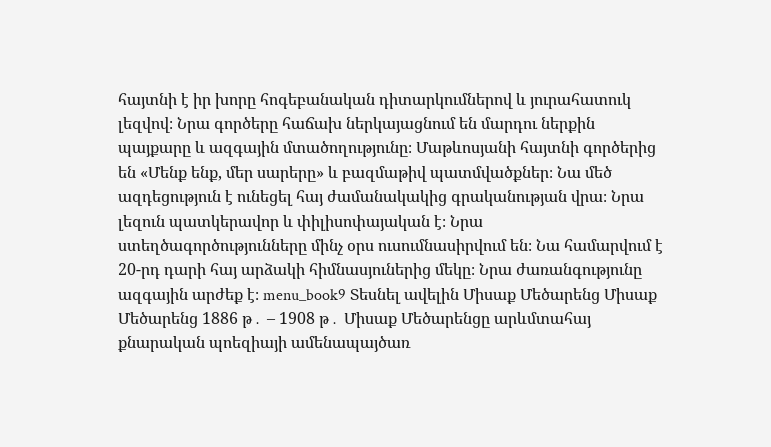հայտնի է իր խորը հոգեբանական դիտարկումներով և յուրահատուկ լեզվով։ Նրա գործերը հաճախ ներկայացնում են մարդու ներքին պայքարը և ազգային մտածողությունը։ Մաթևոսյանի հայտնի գործերից են «Մենք ենք, մեր սարերը» և բազմաթիվ պատմվածքներ։ Նա մեծ ազդեցություն է ունեցել հայ ժամանակակից գրականության վրա։ Նրա լեզուն պատկերավոր և փիլիսոփայական է։ Նրա ստեղծագործությունները մինչ օրս ուսումնասիրվում են։ Նա համարվում է 20-րդ դարի հայ արձակի հիմնասյուներից մեկը։ Նրա ժառանգությունը ազգային արժեք է։ menu_book9 Տեսնել ավելին Միսաք Մեծարենց Միսաք Մեծարենց 1886 թ․ – 1908 թ․ Միսաք Մեծարենցը արևմտահայ քնարական պոեզիայի ամենապայծառ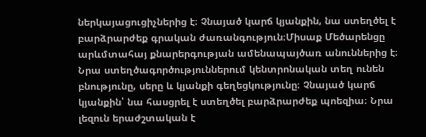ներկայացուցիչներից է։ Չնայած կարճ կյանքին, նա ստեղծել է բարձրարժեք գրական ժառանգություն։Միսաք Մեծարենցը արևմտահայ քնարերգության ամենապայծառ անուններից է։ Նրա ստեղծագործություններում կենտրոնական տեղ ունեն բնությունը, սերը և կյանքի գեղեցկությունը։ Չնայած կարճ կյանքին՝ նա հասցրել է ստեղծել բարձրարժեք պոեզիա։ Նրա լեզուն երաժշտական է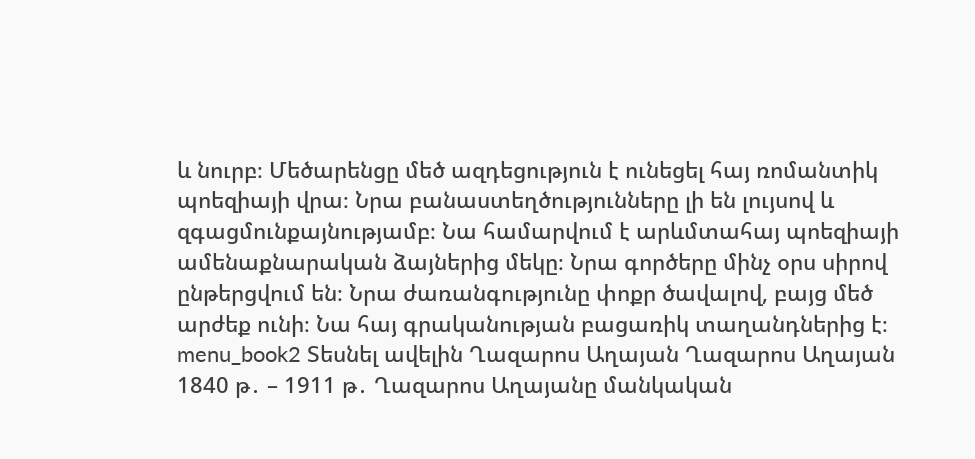և նուրբ։ Մեծարենցը մեծ ազդեցություն է ունեցել հայ ռոմանտիկ պոեզիայի վրա։ Նրա բանաստեղծությունները լի են լույսով և զգացմունքայնությամբ։ Նա համարվում է արևմտահայ պոեզիայի ամենաքնարական ձայներից մեկը։ Նրա գործերը մինչ օրս սիրով ընթերցվում են։ Նրա ժառանգությունը փոքր ծավալով, բայց մեծ արժեք ունի։ Նա հայ գրականության բացառիկ տաղանդներից է։ menu_book2 Տեսնել ավելին Ղազարոս Աղայան Ղազարոս Աղայան 1840 թ․ – 1911 թ․ Ղազարոս Աղայանը մանկական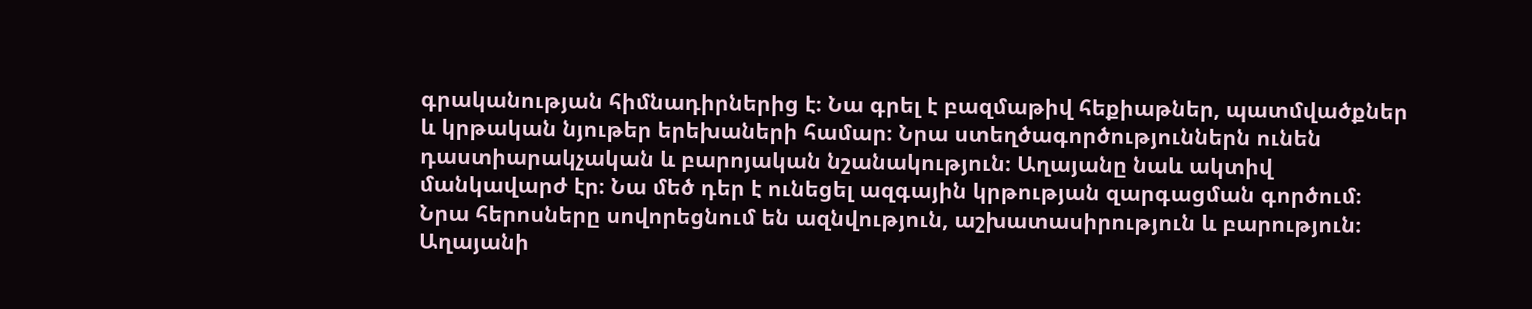գրականության հիմնադիրներից է։ Նա գրել է բազմաթիվ հեքիաթներ, պատմվածքներ և կրթական նյութեր երեխաների համար։ Նրա ստեղծագործություններն ունեն դաստիարակչական և բարոյական նշանակություն։ Աղայանը նաև ակտիվ մանկավարժ էր։ Նա մեծ դեր է ունեցել ազգային կրթության զարգացման գործում։ Նրա հերոսները սովորեցնում են ազնվություն, աշխատասիրություն և բարություն։ Աղայանի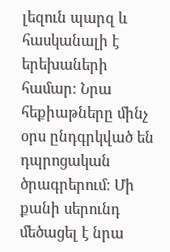լեզուն պարզ և հասկանալի է երեխաների համար։ Նրա հեքիաթները մինչ օրս ընդգրկված են դպրոցական ծրագրերում։ Մի քանի սերունդ մեծացել է նրա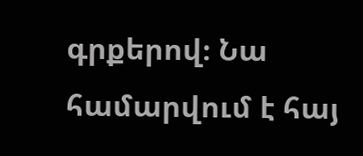գրքերով։ Նա համարվում է հայ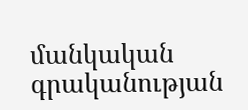մանկական գրականության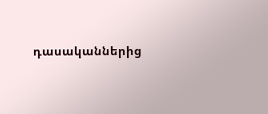դասականներից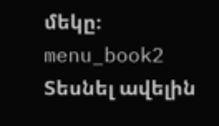մեկը։ menu_book2 Տեսնել ավելին